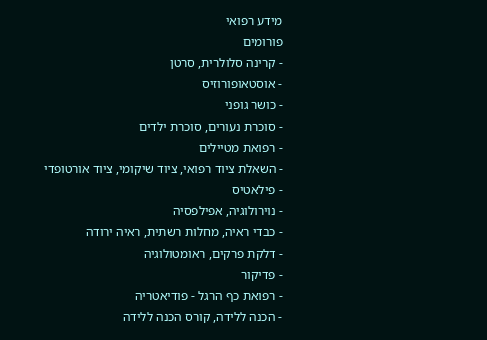מידע רפואי
פורומים
- קרינה סלולרית, סרטן
- אוסטאופורוזיס
- כושר גופני
- סוכרת נעורים, סוכרת ילדים
- רפואת מטיילים
- השאלת ציוד רפואי, ציוד שיקומי, ציוד אורטופדי
- פילאטיס
- נוירולוגיה, אפילפסיה
- כבדי ראיה, מחלות רשתית, ראיה ירודה
- דלקת פרקים, ראומטולוגיה
- פדיקור
- רפואת כף הרגל - פודיאטריה
- הכנה ללידה, קורס הכנה ללידה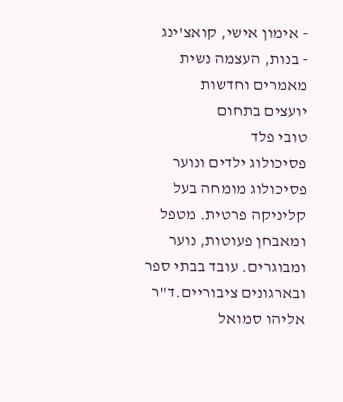- אימון אישי, קואצ'ינג
- בנות, העצמה נשית
מאמרים וחדשות
יועצים בתחום
טובי פלד
פסיכולוג ילדים ונוער פסיכולוג מומחה בעל קליניקה פרטית. מטפל ומאבחן פעוטות, נוער ומבוגרים. עובד בבתי ספר ובארגונים ציבוריים.ד"ר אליהו סמואל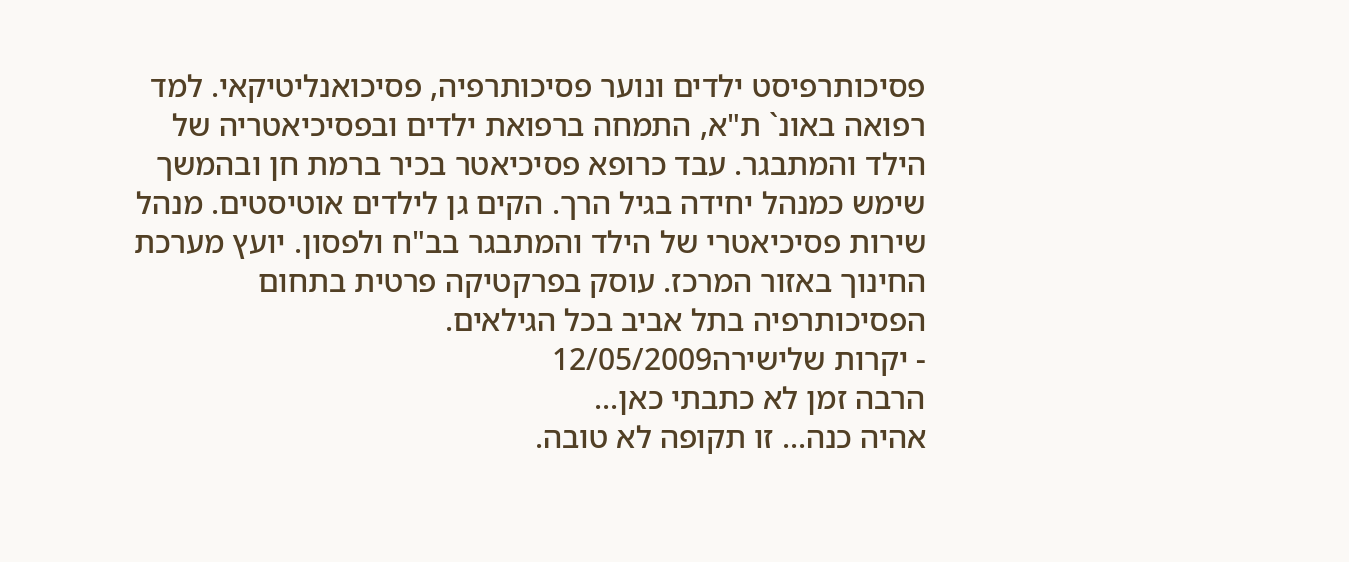פסיכותרפיסט ילדים ונוער פסיכותרפיה, פסיכואנליטיקאי. למד רפואה באונ` ת"א, התמחה ברפואת ילדים ובפסיכיאטריה של הילד והמתבגר. עבד כרופא פסיכיאטר בכיר ברמת חן ובהמשך שימש כמנהל יחידה בגיל הרך. הקים גן לילדים אוטיסטים. מנהל שירות פסיכיאטרי של הילד והמתבגר בב"ח ולפסון. יועץ מערכת החינוך באזור המרכז. עוסק בפרקטיקה פרטית בתחום הפסיכותרפיה בתל אביב בכל הגילאים.
- יקרות שלישירה12/05/2009
הרבה זמן לא כתבתי כאן...
אהיה כנה... זו תקופה לא טובה.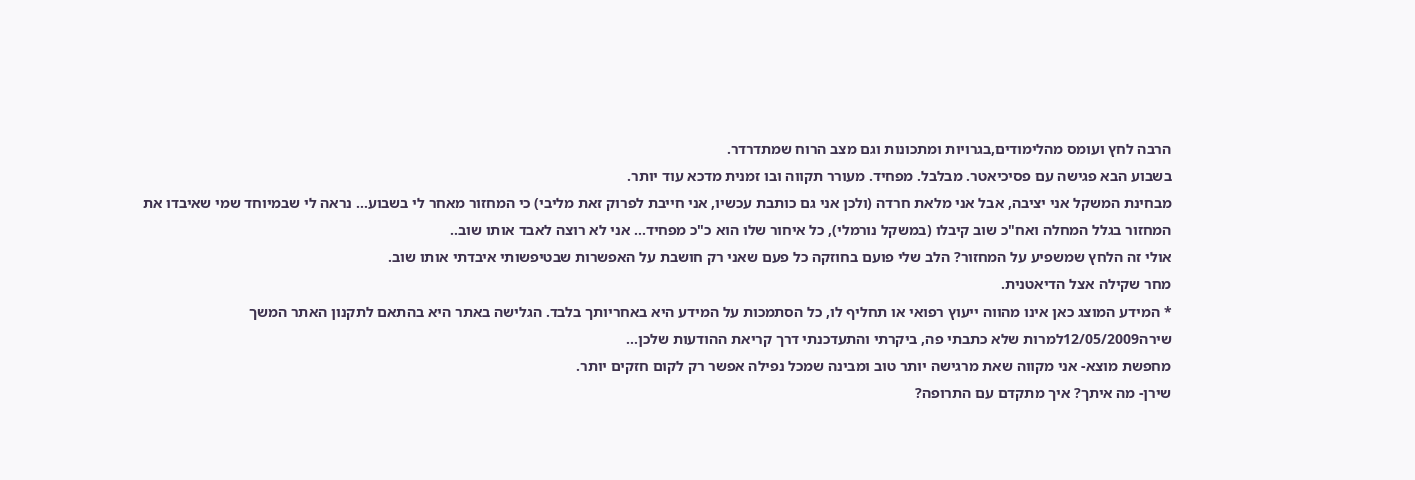הרבה לחץ ועומס מהלימודים,בגרויות ומתכונות וגם מצב הרוח שמתדרדר.
בשבוע הבא פגישה עם פסיכיאטר. מבלבל. מפחיד. מעורר תקווה ובו זמנית מדכא עוד יותר.
מבחינת המשקל אני יציבה, אבל אני מלאת חרדה (ולכן אני גם כותבת עכשיו, אני חייבת לפרוק זאת מליבי) כי המחזור מאחר לי בשבוע... נראה לי שבמיוחד שמי שאיבדו את המחזור בגלל המחלה ואח"כ שוב קיבלו (במשקל נורמלי), כל איחור שלו הוא כ"כ מפחיד... אני לא רוצה לאבד אותו שוב..
אולי זה הלחץ שמשפיע על המחזור? הלב שלי פועם בחוזקה כל פעם שאני רק חושבת על האפשרות שבטיפשותי איבדתי אותו שוב.
מחר שקילה אצל הדיאטנית.
* המידע המוצג כאן אינו מהווה ייעוץ רפואי או תחליף לו, כל הסתמכות על המידע היא באחריותך בלבד. הגלישה באתר היא בהתאם לתקנון האתר המשך
שירה12/05/2009למרות שלא כתבתי פה, ביקרתי והתעדכנתי דרך קריאת ההודעות שלכן...
מחפשת מוצא- אני מקווה שאת מרגישה יותר טוב ומבינה שמכל נפילה אפשר רק לקום חזקים יותר.
שירן- מה איתך? איך מתקדם עם התרופה?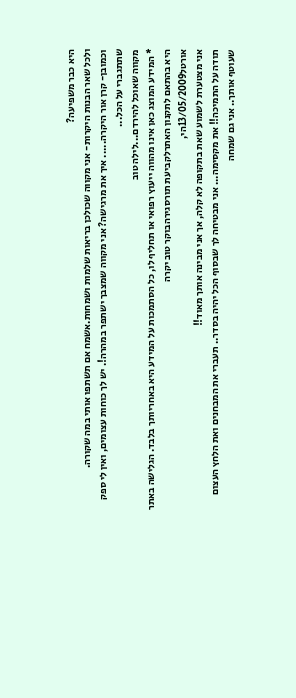היא כבר משפיעה?
ולכל שאר הבנות היקרות- אני מקווה שכולכן בריאות שלמות ושמחות.אשמח אם תשתפו אותי במה שקורה.
וכמובן- קרן אור היקרה..... איך את מרגישה? אני מקווה שמצבך ישתפר במהרה!. יש לך כוחות עצומים, ואין לי ספק שתתגברי על הכל...
מקווה שאוכל להירדם...לילה טוב
* המידע המוצג כאן אינו מהווה ייעוץ רפואי או תחליף לו, כל הסתמכות על המידע היא באחריותך בלבד. הגלישה באתר היא בהתאם לתקנון האתרלקביעת תורסגירהבוקר טוב יקרה
אורטל13/05/2009הי,
אני מצטערת לשמוע שאת בתקופה לא קלה, אך אני מבינה אותך מאוד!!
תודה על התמיכה!! את מקסימה... אני מבטיחה לך שבסוף הכל יהיה בסדר.. תעברי את המבחנים ואת הלחץ העצום שעוטף אותך.. אני גם שמחה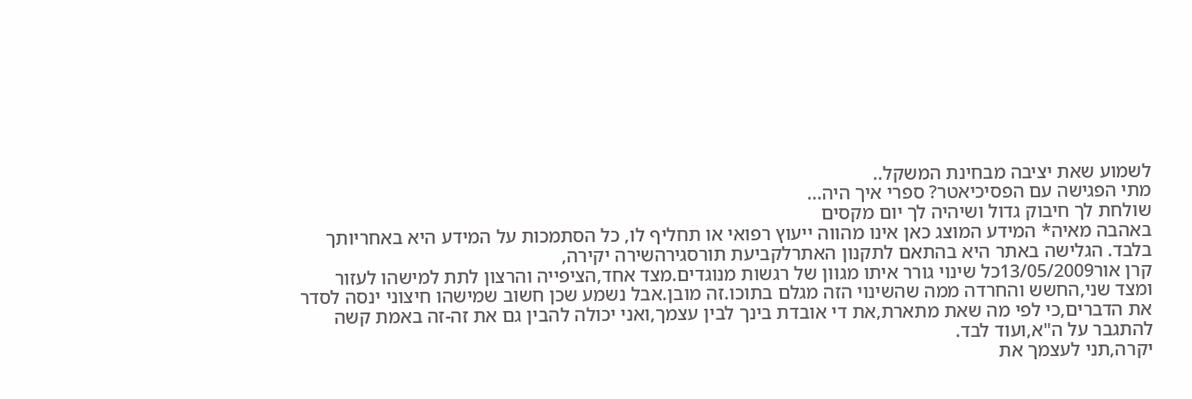לשמוע שאת יציבה מבחינת המשקל..
מתי הפגישה עם הפסיכיאטר? ספרי איך היה...
שולחת לך חיבוק גדול ושיהיה לך יום מקסים
באהבה מאיה* המידע המוצג כאן אינו מהווה ייעוץ רפואי או תחליף לו, כל הסתמכות על המידע היא באחריותך בלבד. הגלישה באתר היא בהתאם לתקנון האתרלקביעת תורסגירהשירה יקירה,
קרן אור13/05/2009כל שינוי גורר איתו מגוון של רגשות מנוגדים.מצד אחד,הציפייה והרצון לתת למישהו לעזור ומצד שני,החשש והחרדה ממה שהשינוי הזה מגלם בתוכו.זה מובן.אבל נשמע שכן חשוב שמישהו חיצוני ינסה לסדר את הדברים,כי לפי מה שאת מתארת,את די אובדת בינך לבין עצמך,ואני יכולה להבין גם את זה-זה באמת קשה להתגבר על ה"א,ועוד לבד.
יקרה,תני לעצמך את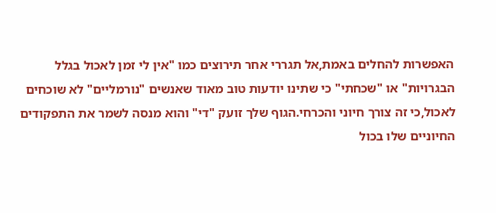האפשרות להחלים באמת,אל תגררי אחר תירוצים כמו "אין לי זמן לאכול בגלל הבגרויות" או "שכחתי" כי שתינו יודעות טוב מאוד שאנשים "נורמליים" לא שוכחים לאכול,כי זה צורך חיוני והכרחי.הגוף שלך זועק "די" והוא מנסה לשמר את התפקודים החיוניים שלו בכול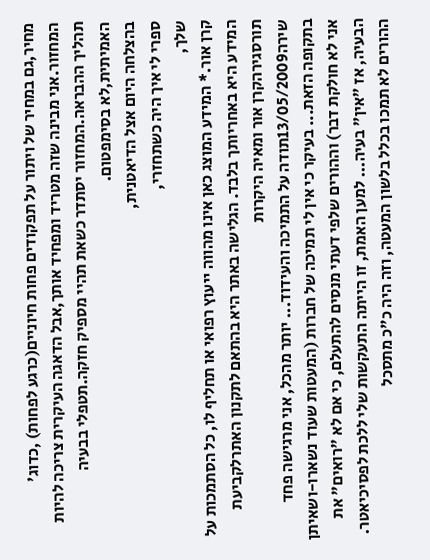מחיר,גם במחיר של ויתור על תפקודים פחות חיוניים(כרגע לפחות) ,כדוג' המחזור.אני מבינה שזה מטריד ומפחיד אותך,אבל הדאגה העיקרית צריכה להיות תהליך ההבראה.המחזור יסתדר כשאת תהיי מספיק חזקה.תטפלי בבעיה האמיתית,לא בסימפטום.
בהצלחה היום אצל הדיאטנית,
ספרי לי איך היה כשתחזרי,
שלך,
קרן אור.* המידע המוצג כאן אינו מהווה ייעוץ רפואי או תחליף לו, כל הסתמכות על המידע היא באחריותך בלבד. הגלישה באתר היא בהתאם לתקנון האתרלקביעת תורסגירהקרן אור ומאיה היקרות
שירה13/05/2009תודה על התמיכה והעידוד... יותר מהכל, אני מרגישה פחד בתקופה הזאת... בעיקר כי אין לי תמיכה של חברות (המעטות שעוד נשארו-ושאיתן אני לא חולקת דבר) וההורים שלפי דעתי מנסים להתעלם, כי אם לא "רואים" את הבעיה, אז "אין" בעיה... למען האמת, זו הייתה התעקשות שלי ללכת לפסיכיאטר. ההורים לא תמכו בכלל בלשון המעטה, וזה היה כ"כ מתסכל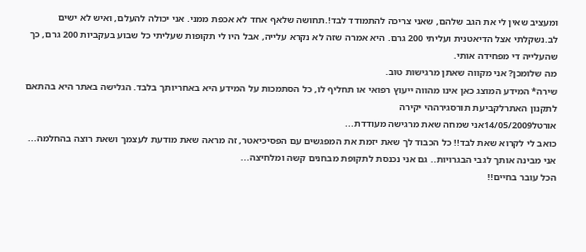ומעציב שאין לי את הגב שלהם, שאני צריכה להתמודד לבד!.תחושה שלאף אחד לא אכפת ממני. אני יכולה להעלם, ואיש לא ישים לב.נשקלתי אצל הדיאטנית ועליתי 200 גרם. היא אמרה שזה לא נקרא עלייה, אבל היו לי תקופות שעליתי כל שבוע בעקביות 200 גרם, כך שהעלייה די מפחידה אותי.
מה שלומכן? אני מקווה שאתן מרגישות טוב.
שירה* המידע המוצג כאן אינו מהווה ייעוץ רפואי או תחליף לו, כל הסתמכות על המידע היא באחריותך בלבד. הגלישה באתר היא בהתאם לתקנון האתרלקביעת תורסגירההי יקירה
אורטל14/05/2009אני שמחה שאת מרגישה מעודדת...
כואב לי לקרוא שאת לבד!! כל הכבוד לך שאת יזמת את המפגשים עם הפסיכיאטר, זה מראה שאת מודעת לעצמך ושאת רוצה בהחלמה...
אני מבינה אותך לגבי הבגרויות.. גם אני נכנסת לתקופת מבחנים קשה ומלחיצה...
הכל עובר בחיים!!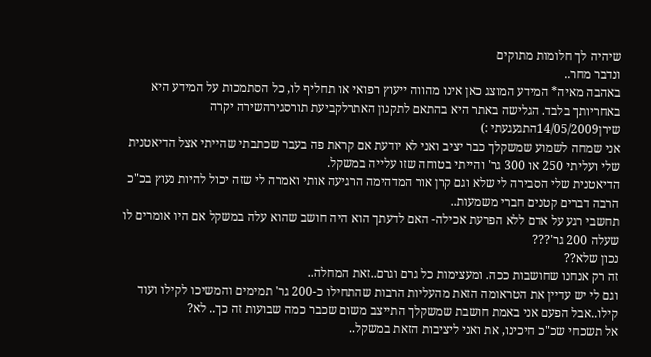שיהיה לך חלומות מתוקים
ונדבר מחר..
באהבה מאיה* המידע המוצג כאן אינו מהווה ייעוץ רפואי או תחליף לו, כל הסתמכות על המידע היא באחריותך בלבד. הגלישה באתר היא בהתאם לתקנון האתרלקביעת תורסגירהשירה יקרה
שירן14/05/2009התגעגעתי :)
אני שמחה לשמוע שמשקלך כבר יציב ואני לא יודעת אם קראת פה בעבר שכתבתי שהייתי אצל הדיאטנית שלי ועליתי 250 או 300 גר' והייתי בטוחה שזו עלייה במשקל.
הדיאטנית שלי הסבירה לי שלא וגם קרן אור המדהימה הרגיעה אותי ואמרה לי שזה יכול להיות נעוץ בכ"כ הרבה דברים קטנים חברי משמעות..
תחשבי רגע על אדם ללא הפרעת אכילה- האם לדעתך הוא היה חושב שהוא עלה במשקל אם היו אומרים לו שעלה 200 גר'???
נכון שלא??
זה רק אנחנו שחושבות ככה. ומעצימות כל גרם וגרם..זאת המחלה..
וגם לי יש עדיין את הטראומה הזאת מהעליות הרבות שהתחילו כ-200 גר' תמימים והמשיכו לקילו ועוד קילו..אבל הפעם אני באמת חושבת שמשקלך התייצב משום שכבר כמה שבועות זה כך.. לא?
אל תשכחי שכ"כ חיכינו, את ואני ליציבות הזאת במשקל..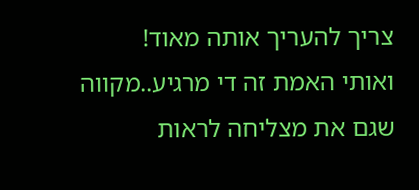צריך להעריך אותה מאוד!
ואותי האמת זה די מרגיע..מקווה שגם את מצליחה לראות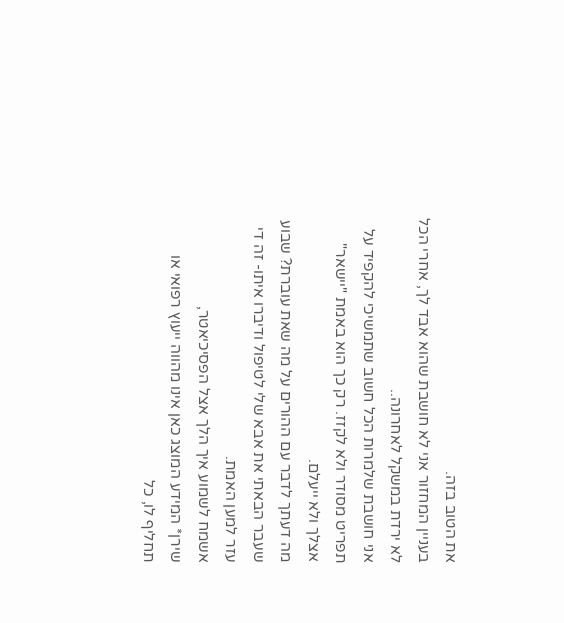את הטוב בזה.
בעניין המחזור אני לא חושבת שהוא אבד לך, אחרי הכל לא ירדת במשקל לאחרונה..
אני חושבת שלמרות הכל חשוב שתמשיכי להקפיד על תפריט מסודר ולא לקזז. רק כך הוא באמת "יישאר" אצלך ולא ייעלם.
מה דעתך לדבר עם ההורים על מה שאת עוברת? שבוע שעבר הבאתי את אבא שלי לטיפול ודיברו איתו- זה די עזר למען האמת.
אשמח לשמוע איך הלך אצל הפסיכיאטר,
שירן* המידע המוצג כאן אינו מהווה ייעוץ רפואי או תחליף לו, כל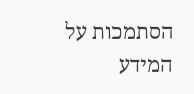הסתמכות על המידע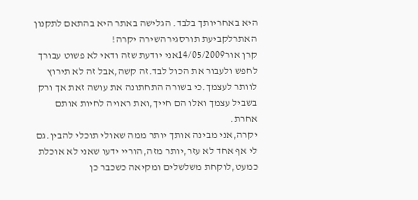היא באחריותך בלבד. הגלישה באתר היא בהתאם לתקנון האתרלקביעת תורסגירהשירה יקרה!
קרן אור14/05/2009אני יודעת שזה ודאי לא פשוט עבורך לחפש ולעבור את הכול לבד.זה קשה,אבל זה לא תירוץ לוותר לעצמך.כי בשורה התחתונה את עושה זאת אך ורק בשביל עצמך ואלו הם חייך,ואת ראויה לחיות אותם אחרת.
יקרה,אני מבינה אותך יותר ממה שאולי תוכלי להבין.גם לי אף אחד לא עזר,יותר מזה,הוריי ידעו שאני לא אוכלת כמעט,לוקחת משלשלים ומקיאה כשכבר כן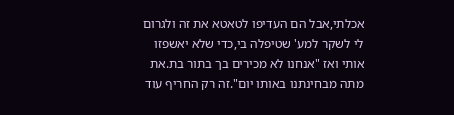אכלתי,אבל הם העדיפו לטאטא את זה ולגרום לי לשקר למע' שטיפלה בי,כדי שלא יאשפזו אותי ואז "אנחנו לא מכירים בך בתור בת.את מתה מבחינתנו באותו יום".זה רק החריף עוד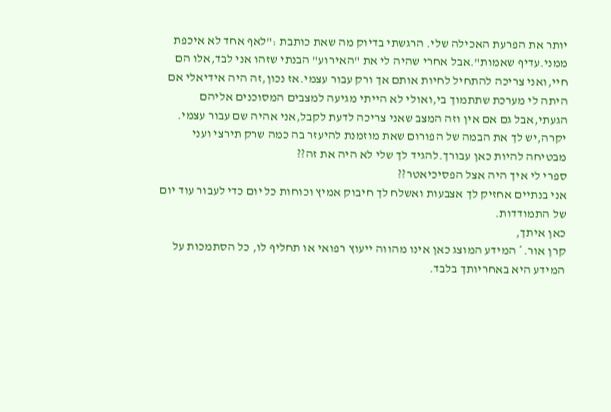יותר את הפרעת האכילה שלי. הרגשתי בדיוק מה שאת כותבת :"לאף אחד לא איכפת ממני.עדיף שאמות".אבל אחרי שהיה לי את "האירוע" הבנתי שזהו אני לבד,אלו הם חיי,ואני צריכה להתחיל לחיות אותם אך ורק עבור עצמי.אז נכון,זה היה אידיאלי אם היתה לי מערכת שתתמוך בי,ואולי לא הייתי מגיעה למצבים המסוכנים אליהם הגעתי,אבל גם אם אין וזה המצב שאני צריכה לדעת לקבל,אני אהיה שם עבור עצמי.
יקרה,יש לך את הבמה של הפורום שאת מוזמנת להיעזר בה כמה שרק תירצי ועני מבטיחה להיות כאן עבורך.להגיד לך שלי לא היה את זה??
ספרי לי איך היה אצל הפסיכיאטר??
אני בנתיים אחזיק לך אצבעות ואשלח לך חיבוק אמיץ וכוחות כל יום כדי לעבור עוד יום של התמודדות.
כאן איתך,
קרן אור.* המידע המוצג כאן אינו מהווה ייעוץ רפואי או תחליף לו, כל הסתמכות על המידע היא באחריותך בלבד.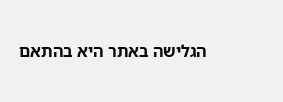הגלישה באתר היא בהתאם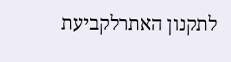לתקנון האתרלקביעת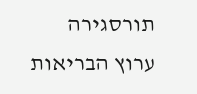תורסגירה
ערוץ הבריאות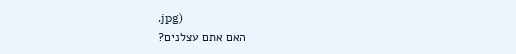.jpg)
האם אתם עצלנים?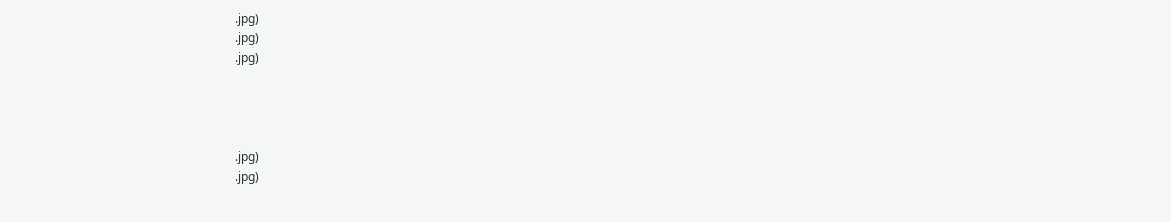.jpg)
.jpg)
.jpg)




.jpg)
.jpg)